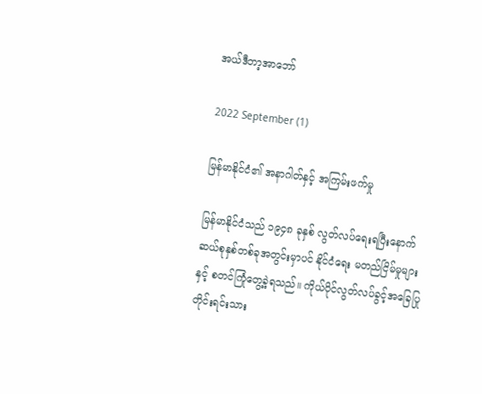အယ်ဒီတာ့အာဘော်

2022 September (1)

မြန်မာနိုင်ငံ၏ အနာဂါတ်နှင့် အကြမ်းဖက်မှု

မြန်မာနိုင်ငံသည် ၁၉၄၈ ခုနှစ် လွတ်လပ်ရေးရပြီးနောက် ဆယ်စုနှစ်တစ်ခုအတွင်းမှာပင် နိုင်ငံရေး မတည်ငြိမ်မှုများ နှင့် စတင်ကြုံတွေ့ခဲ့ရသည်။ ကိုယ်ပိုင်လွတ်လပ်ခွင့်အခြေပြု တိုင်းရင်းသား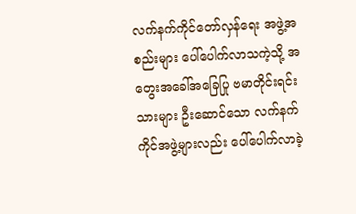လက်နက်ကိုင်တော်လှန်ရေး အဖွဲ့အစည်းများ ပေါ်ပေါက်လာသကဲ့သို့ အတွေးအခေါ်အခြေပြု ဗမာတိုင်းရင်းသားများ ဦးဆောင်သော လက်နက်ကိုင်အဖွဲ့များလည်း ပေါ်ပေါက်လာခဲ့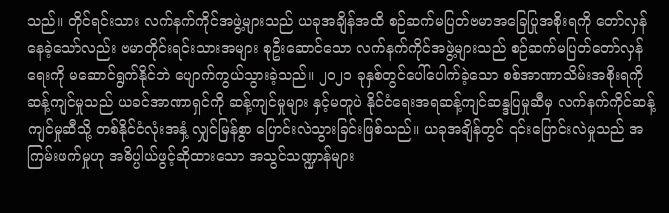သည်။ တိုင်ရင်းသား လက်နက်ကိုင်အဖွဲ့များသည် ယခုအချိန်အထိ စဉ်ဆက်မပြတ်ဗမာအခြေပြုအစိုးရကို တော်လှန်နေခဲ့သော်လည်း ဗမာတိုင်းရင်းသားအများ စုဦးဆောင်သော လက်နက်ကိုင်အဖွဲ့များသည် စဉ်ဆက်မပြတ်တော်လှန်ရေးကို မဆောင်ရွက်နိုင်ဘဲ ပျောက်ကွယ်သွားခဲ့သည်။ ၂၀၂၁ ခုနှစ်တွင်ပေါ်ပေါက်ခဲ့သော စစ်အာဏာသိမ်းအစိုးရကို ဆန့်ကျင်မှုသည် ယခင်အာဏာရှင်ကို ဆန့်ကျင်မှုများ နှင့်မတူပဲ နိုင်ငံရေးအရဆန့်ကျင်ဆန္ဒပြမှုဆီမှ လက်နက်ကိုင်ဆန့်ကျင်မှုဆီသို့ တစ်နိုင်ငံလုံးအနှံ့ လျှင်မြန်စွာ ပြောင်းလဲသွားခြင်းဖြစ်သည်။ ယခုအချိန်တွင် ၎င်းပြောင်းလဲမှုသည် အကြမ်းဖက်မှုဟု အဓိပ္ပါယ်ဖွင့်ဆိုထားသော အသွင်သဏ္ဍာန်များ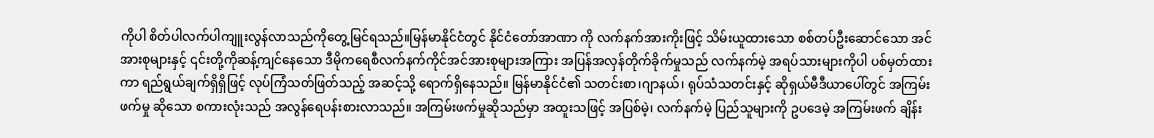ကိုပါ စိတ်ပါလက်ပါကျူးလွန်လာသည်ကိုတွေ့မြင်ရသည်။မြန်မာနိုင်ငံတွင် နိုင်ငံတော်အာဏာ ကို လက်နက်အားကိုးဖြင့် သိမ်းယူထားသော စစ်တပ်ဦးဆောင်သော အင်အားစုများနှင့် ၎င်းတို့ကိုဆန့်ကျင်နေသော ဒီမိုကရေစီလက်နက်ကိုင်အင်အားစုများအကြား အပြန်အလှန်တိုက်ခိုက်မှုသည် လက်နက်မဲ့ အရပ်သားများကိုပါ ပစ်မှတ်ထားကာ ရည်ရွယ်ချက်ရှိရှိဖြင့် လုပ်ကြံသတ်ဖြတ်သည့် အဆင့်သို့ ရောက်ရှိနေသည်။ မြန်မာနိုင်ငံ၏ သတင်းစာ၊ဂျာနယ်၊ ရုပ်သံသတင်းနှင့် ဆိုရှယ်မီဒီယာပေါ်တွင် အကြမ်းဖက်မှု ဆိုသော စကားလုံးသည် အလွန်ရေပန်းစားလာသည်။ အကြမ်းဖက်မှုဆိုသည်မှာ အထူးသဖြင့် အပြစ်မဲ့၊ လက်နက်မဲ့ ပြည်သူများကို ဥပဒေမဲ့ အကြမ်းဖက် ချိန်း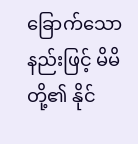ခြောက်သောနည်းဖြင့် မိမိတို့၏ နိုင်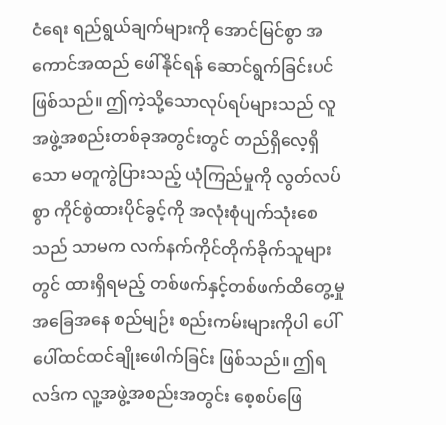ငံရေး ရည်ရွယ်ချက်များကို အောင်မြင်စွာ အကောင်အထည် ဖေါ်နိုင်ရန် ဆောင်ရွက်ခြင်းပင်ဖြစ်သည်။ ဤကဲ့သို့သောလုပ်ရပ်များသည် လူအဖွဲ့အစည်းတစ်ခုအတွင်းတွင် တည်ရှိလေ့ရှိသော မတူကွဲပြားသည့် ယုံကြည်မှုကို လွတ်လပ်စွာ ကိုင်စွဲထားပိုင်ခွင့်ကို အလုံးစုံပျက်သုံးစေသည် သာမက လက်နက်ကိုင်တိုက်ခိုက်သူများတွင် ထားရှိရမည့် တစ်ဖက်နှင့်တစ်ဖက်ထိတွေ့မှုအခြေအနေ စည်မျဉ်း စည်းကမ်းများကိုပါ ပေါ်ပေါ်ထင်ထင်ချိုးဖေါက်ခြင်း ဖြစ်သည်။ ဤရလဒ်က လူ့အဖွဲ့အစည်းအတွင်း စေ့စပ်ဖြေ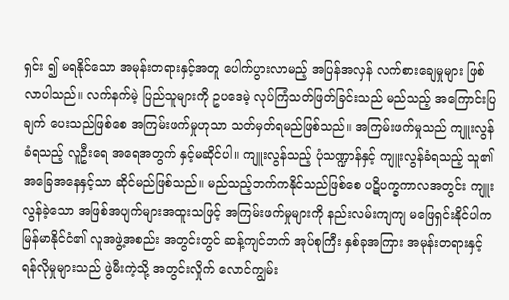ရှင်း ၍ မရနိုင်သော အမုန်းတရားနှင့်အတူ ပေါက်ပွားလာမည့် အပြန်အလှန် လက်စားချေမှုများ ဖြစ်လာပါသည်။ လက်နက်မဲ့ ပြည်သူများကို ဥပဒေမဲ့ လုပ်ကြံသတ်ဖြတ်ခြင်းသည် မည်သည့် အကြောင်းပြချက် ပေးသည်ဖြစ်စေ အကြမ်းဖက်မှုဟုသာ သတ်မှတ်ရမည်ဖြစ်သည်။ အကြမ်းဖက်မှုသည် ကျူးလွန်ခံရသည့် လူဦးရေ အရေအတွက် နှင့်မဆိုင်ပါ။ ကျူးလွန်သည့် ပုံသဏ္ဍာန်နှင့် ကျူးလွန်ခံရသည့် သူ၏ အခြေအနေနှင့်သာ ဆိုင်မည်ဖြစ်သည်။ မည်သည့်ဘက်ကနိုင်သည်ဖြစ်စေ ပဋိပက္ခကာလအတွင်း ကျူးလွန်ခဲ့သော အဖြစ်အပျက်များအထူးသဖြင့် အကြမ်းဖက်မှုများကို နည်းလမ်းကျကျ မဖြေရှင်းနိုင်ပါက မြန်မာနိုင်ငံ၏ လူအဖွဲ့အစည်း အတွင်းတွင် ဆန့်ကျင်ဘက် အုပ်စုကြီး နှစ်ခုအကြား အမုန်းတရားနှင့် ရန်လိုမှုများသည် ဖွဲမီးကဲ့သို့ အတွင်းလှိုက် လောင်ကျွမ်း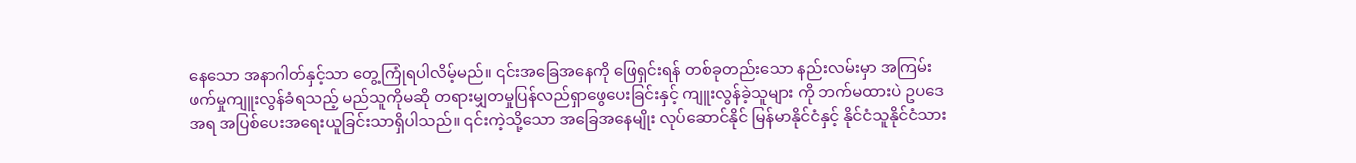နေသော အနာဂါတ်နှင့်သာ တွေ့ကြုံရပါလိမ့်မည်။ ၎င်းအခြေအနေကို ဖြေရှင်းရန် တစ်ခုတည်းသော နည်းလမ်းမှာ အကြမ်းဖက်မှုကျူးလွန်ခံရသည့် မည်သူကိုမဆို တရားမျှတမှုပြန်လည်ရှာဖွေပေးခြင်းနှင့် ကျူးလွန်ခဲ့သူများ ကို ဘက်မထားပဲ ဥပဒေအရ အပြစ်ပေးအရေးယူခြင်းသာရှိပါသည်။ ၎င်းကဲ့သို့သော အခြေအနေမျိုး လုပ်ဆောင်နိုင် မြန်မာနိုင်ငံနှင့် နိုင်ငံသူနိုင်ငံသား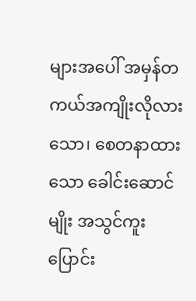များအပေါ် အမှန်တကယ်အကျိုးလိုလားသော၊ စေတနာထားသော ခေါင်းဆောင်မျိုး အသွင်ကူးပြောင်း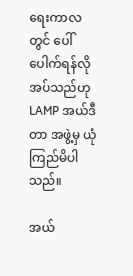ရေးကာလတွင် ပေါ်ပေါက်ရန်လိုအပ်သည်ဟု LAMP အယ်ဒီတာ အဖွဲ့မှ ယုံကြည်မိပါသည်။

အယ်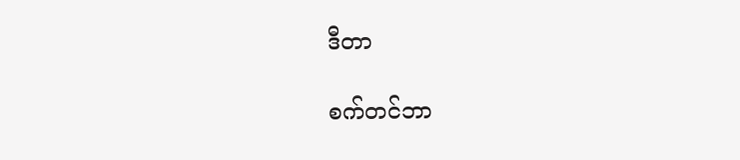ဒီတာ

စက်တင်ဘာ